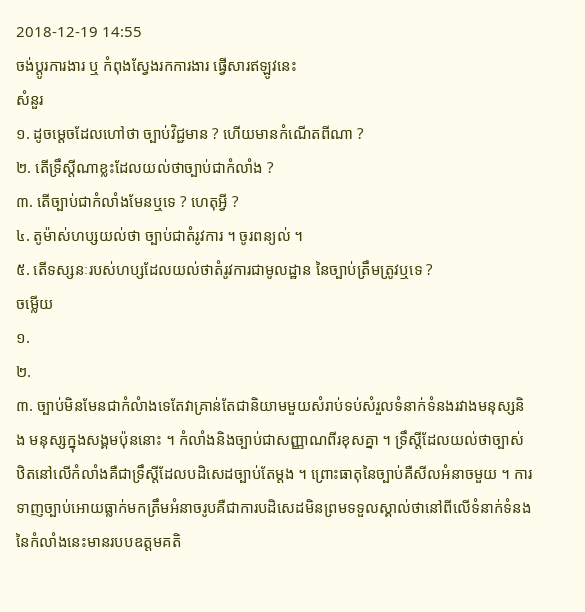2018-12-19 14:55
ចង់ប្តូរការងារ ឬ កំពុងស្វែងរកការងារ ផ្វើសារឥឡូវនេះ
សំនួរ
១. ដូចម្តេចដែលហៅថា ច្បាប់វិជ្ជមាន ? ហើយមានកំណើតពីណា ?
២. តើទ្រឹស្តីណាខ្លះដែលយល់ថាច្បាប់ជាកំលាំង ?
៣. តើច្បាប់ជាកំលាំងមែនឬទេ ? ហេតុអ្វី ?
៤. តូម៉ាស់ហប្សយល់ថា ច្បាប់ជាតំរូវការ ។ ចូរពន្យល់ ។
៥. តើទស្សនៈរបស់ហប្សដែលយល់ថាតំរូវការជាមូលដ្ឋាន នៃច្បាប់ត្រឹមត្រូវឬទេ ?
ចម្លើយ
១.
២.
៣. ច្បាប់មិនមែនជាកំលំាងទេតែវាគ្រាន់តែជានិយាមមួយសំរាប់ទប់សំរួលទំនាក់ទំនងរវាងមនុស្សនិង មនុស្សក្នុងសង្គមប៉ុននោះ ។ កំលាំងនិងច្បាប់ជាសញ្ញាណពីរខុសគ្នា ។ ទ្រឹស្តីដែលយល់ថាច្បាស់ឋិតនៅលើកំលាំងគឺជាទ្រឹស្តីដែលបដិសេដច្បាប់តែម្តង ។ ព្រោះធាតុនៃច្បាប់គឺសីលអំនាចមួយ ។ ការទាញច្បាប់អោយធ្លាក់មកត្រឹមអំនាចរូបគឺជាការបដិសេដមិនព្រមទទួលស្គាល់ថានៅពីលើទំនាក់ទំនងនៃកំលាំងនេះមានរបបឧត្តមគតិ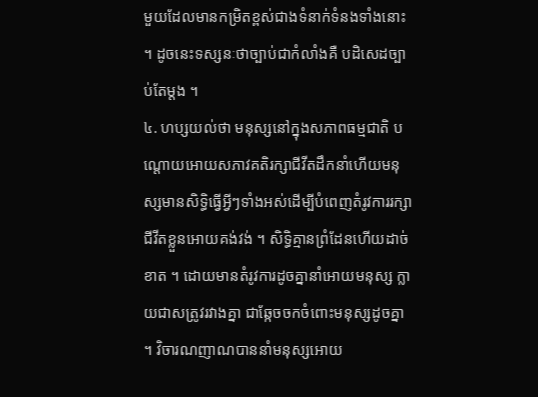មួយដែលមានកម្រិតខ្ពស់ជាងទំនាក់ទំនងទាំងនោះ ។ ដូចនេះទស្សនៈថាច្បាប់ជាកំលាំងគឺ បដិសេដច្បាប់តែម្តង ។
៤. ហប្សយល់ថា មនុស្សនៅក្នុងសភាពធម្មជាតិ បណ្តោយអោយសភាវគតិរក្សាជីវីតដឹកនាំហើយមនុស្សមានសិទ្ធិធ្វើអ្វីៗទាំងអស់ដើម្បីបំពេញតំរូវការរក្សាជីវីតខ្លួនអោយគង់វង់ ។ សិទ្ធិគ្មានព្រំដែនហើយដាច់ខាត ។ ដោយមានតំរូវការដូចគ្នានាំអោយមនុស្ស ក្លាយជាសត្រូវរវាងគ្នា ជាឆ្កែចចកចំពោះមនុស្សដូចគ្នា ។ វិចារណញាណបាននាំមនុស្សអោយ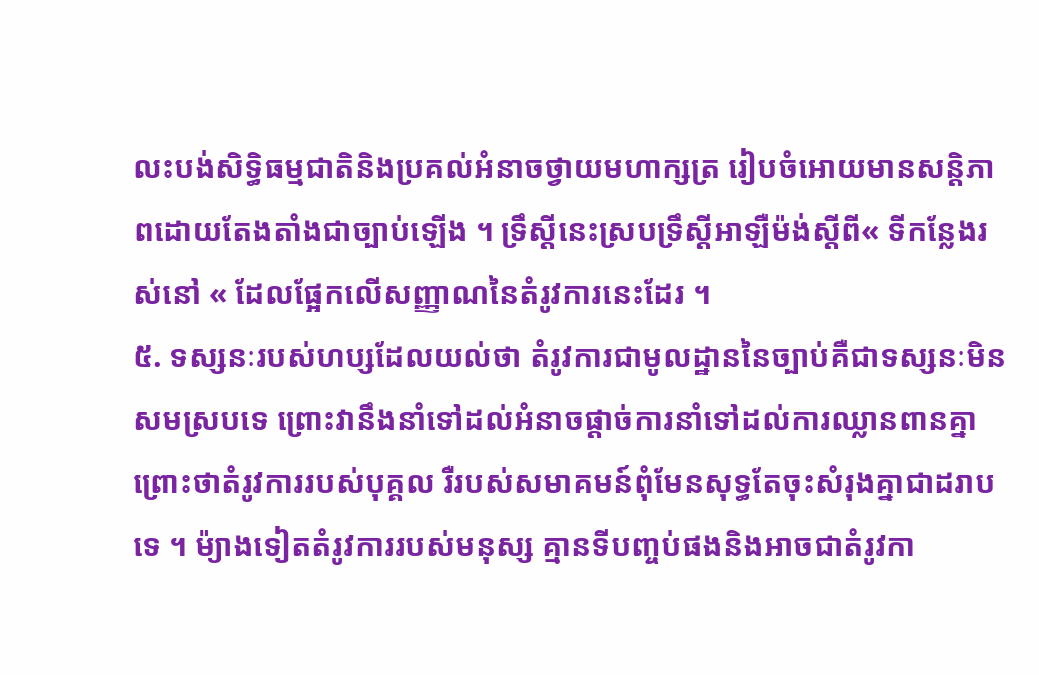លះបង់សិទ្ធិធម្មជាតិនិងប្រគល់អំនាចថ្វាយមហាក្សត្រ រៀបចំអោយមានសន្តិភាពដោយតែងតាំងជាច្បាប់ឡើង ។ ទ្រឹស្តីនេះស្របទ្រឹស្តីអាឡឺម៉ង់ស្តីពី« ទីកន្លែងរស់នៅ « ដែលផ្អែកលើសញ្ញាណនៃតំរូវការនេះដែរ ។
៥. ទស្សនៈរបស់ហប្សដែលយល់ថា តំរូវការជាមូលដ្ឋាននៃច្បាប់គឺជាទស្សនៈមិនសមស្របទេ ព្រោះវានឹងនាំទៅដល់អំនាចផ្តាច់ការនាំទៅដល់ការឈ្លានពានគ្នាព្រោះថាតំរូវការរបស់បុគ្គល រឺរបស់សមាគមន៍ពុំមែនសុទ្ធតែចុះសំរុងគ្នាជាដរាបទេ ។ ម៉្យាងទៀតតំរូវការរបស់មនុស្ស គ្មានទីបញ្ចប់ផងនិងអាចជាតំរូវកា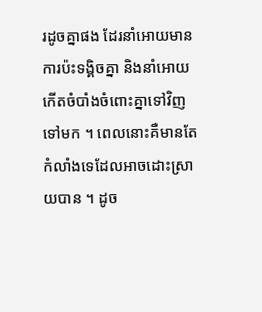រដូចគ្នាផង ដែរនាំអោយមានការប៉ះទង្គិចគ្នា និងនាំអោយកើតចំបាំងចំពោះគ្នាទៅវិញទៅមក ។ ពេលនោះគឺមានតែកំលាំងទេដែលអាចដោះស្រាយបាន ។ ដូច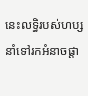នេះលទ្ធិរបស់ហប្សនាំទៅរកអំនាចផ្តា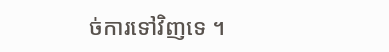ច់ការទៅវិញទេ ។